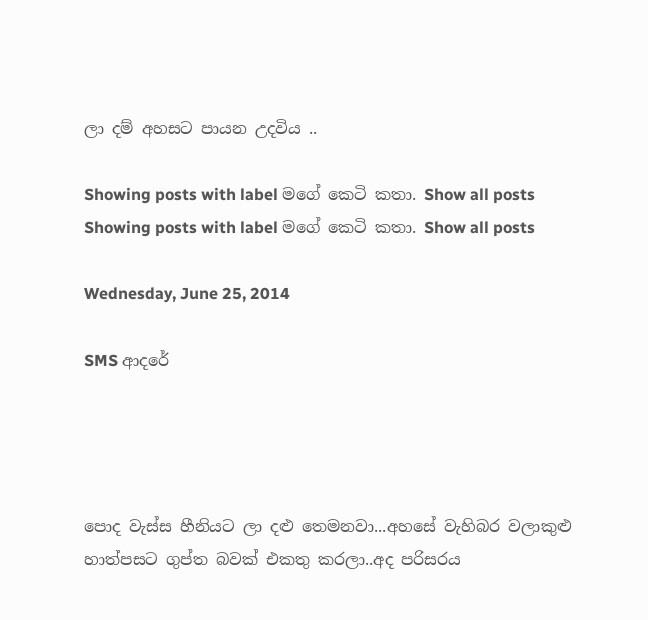ලා දම් අහසට පායන උදවිය ..

Showing posts with label මගේ කෙටි කතා. Show all posts
Showing posts with label මගේ කෙටි කතා. Show all posts

Wednesday, June 25, 2014

SMS ආදරේ




පොද වැස්ස හීනියට ලා දළු තෙමනවා...අහසේ වැහිබර වලාකුළු හාත්පසට ගුප්ත බවක් එකතු කරලා..අද පරිසරය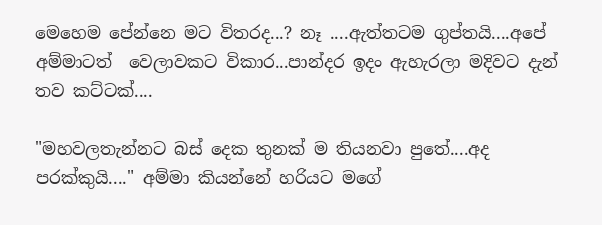මෙහෙම පේන්නෙ මට විතරද...? නෑ ....ඇත්තටම ගුප්තයි....අපේ අම්මාටත්  වෙලාවකට විකාර...පාන්දර ඉදං ඇහැරලා මදිවට දැන් තව කට්ටක්....

"මහවලතැන්නට බස් දෙක තුනක් ම තියනවා පුතේ....අද පරක්කුයි...." අම්මා කියන්නේ හරියට මගේ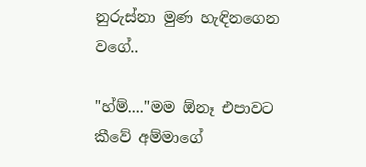නුරුස්නා මුණ හැඳිනගෙන වගේ..

"හ්ම්...."මම ඕනෑ එපාවට කීවේ අම්මාගේ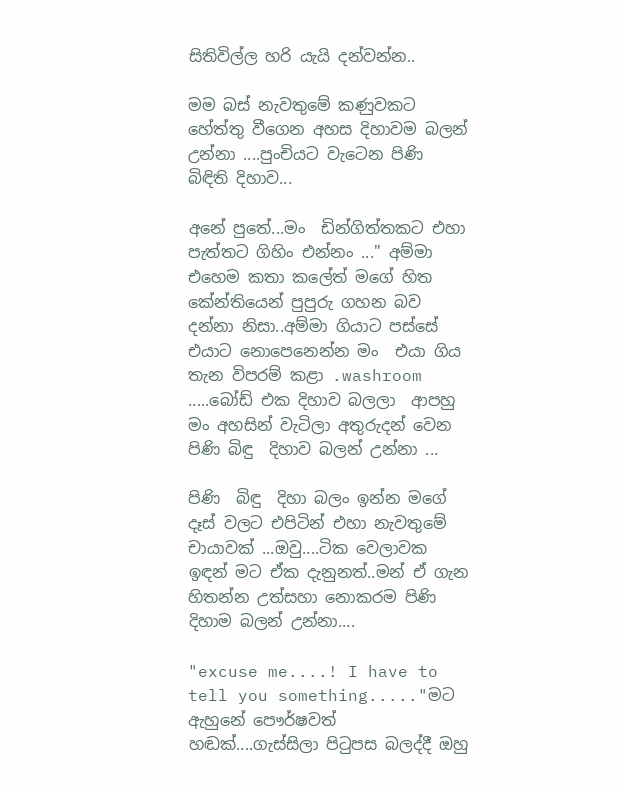සිතිවිල්ල හරි යැයි දන්වන්න..

මම බස් නැවතුමේ කණුවකට හේත්තු වීගෙන අහස දිහාවම බලන් උන්නා ....පුංචියට වැටෙන පිණි  බිඳිති දිහාව...

අනේ පුතේ...මං  ඩින්ගිත්තකට එහා පැත්තට ගිහිං එන්නං ..." අම්මා එහෙම කතා කලේත් මගේ හිත කේන්තියෙන් පුපුරු ගහන බව දන්නා නිසා..අම්මා ගියාට පස්සේ එයාට නොපෙනෙන්න මං  එයා ගිය තැන විපරම් කළා .washroom
.....බෝඩ් එක දිහාව බලලා  ආපහු මං අහසින් වැටිලා අතුරුදන් වෙන පිණි බිඳු  දිහාව බලන් උන්නා ...

පිණි  බිඳු  දිහා බලං ඉන්න මගේ දෑස් වලට එපිටින් එහා නැවතුමේ චායාවක් ...ඔවු....ටික වෙලාවක ඉඳන් මට ඒක දැනුනත්..මන් ඒ ගැන හිතන්න උත්සහා නොකරම පිණි දිහාම බලන් උන්නා....

"excuse me....! I have to tell you something....."මට ඇහුනේ පෞර්ෂවත් හඬක්....ගැස්සිලා පිටුපස බලද්දී ඔහු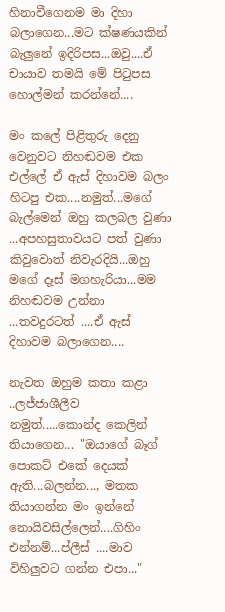හිනාවීගෙනම මා දිහා බලාගෙන...මට ක්ෂණයකින් බැලුනේ ඉදිරිපස...ඔවු....ඒ චායාව තමයි මේ පිටුපස හොල්මන් කරන්නේ....

මං කලේ පිළිතුරු දෙනු වෙනුවට නිහඬවම එක එල්ලේ ඒ ඇස් දිහාවම බලං හිටපු එක....නමුත්...මගේ බැල්මෙන් ඔහු කලබල වුණා ...අපහසුතාවයට පත් වුණා  කිවුවොත් නිවැරදියි...ඔහු මගේ දෑස් මගහැරියා...මම නිහඬවම උන්නා ...තවදුරටත් ....ඒ ඇස් දිහාවම බලාගෙන....

නැවත ඔහුම කතා කළා ..ලජ්ජාශීලීව නමුත්.....කොන්ද කෙලින් තියාගෙන... "ඔයාගේ බෑග් පොකට් එකේ දෙයක් ඇති...බලන්න..., මතක තියාගන්න මං ඉන්නේ නොයිවසිල්ලෙන්....ගිහිං එන්නම්...ප්ලීස් ....මාව විහිලුවට ගන්න එපා..."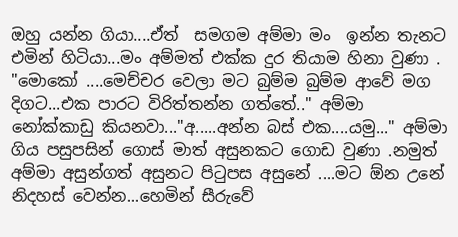ඔහු යන්න ගියා....ඒත්  සමගම අම්මා මං  ඉන්න තැනට එමින් හිටියා...මං අම්මත් එක්ක දුර තියාම හිනා වුණා . "මොකෝ ....මෙච්චර වෙලා මට බුම්ම බුම්ම ආවේ මග දිගට...එක පාරට විරිත්තන්න ගත්තේ.." අම්මා නෝක්කාඩු කියනවා..."අ.....අන්න බස් එක....යමු..." අම්මා ගිය පසුපසින් ගොස් මාත් අසුනකට ගොඩ වුණා .නමුත් අම්මා අසුන්ගත් අසුනට පිටුපස අසුනේ ....මට ඕන උනේ නිදහස් වෙන්න...හෙමින් සීරුවේ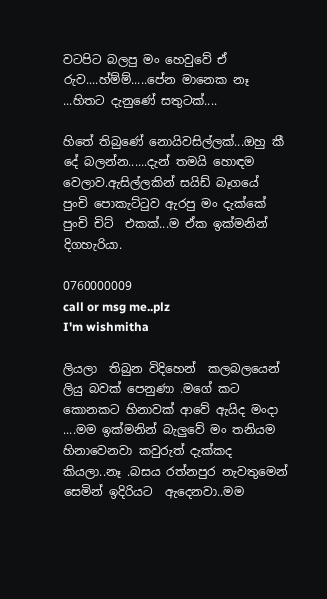වටපිට බලපු මං හෙවුවේ ඒ රුව....හ්ම්ම්.....පේන මානෙක නෑ ...හිතට දැනුණේ සතුටක්....

හිතේ තිබුණේ නොයිවසිල්ලක්...ඔහු කී දේ බලන්න......දැන් තමයි හොඳම වෙලාව.ඇසිල්ලකින් සයිඩ් බෑගයේ  පුංචි පොකැට්ටුව ඇරපු මං දැක්කේ පුංචි චිට්  එකක්...ම ඒක ඉක්මනින් දිගහැරියා.

0760000009
call or msg me..plz
I'm wishmitha

ලියලා  තිබුන විදිහෙන්  කලබලයෙන් ලියු බවක් පෙනුණා .මගේ කට කොනකට හිනාවක් ආවේ ඇයිද මංදා ....මම ඉක්මනින් බැලුවේ මං තනියම හිනාවෙනවා කවුරුත් දැක්කද කියලා..නෑ .බසය රත්නපුර නැවතුමෙන් සෙමින් ඉදිරියට  ඇදෙනවා..මම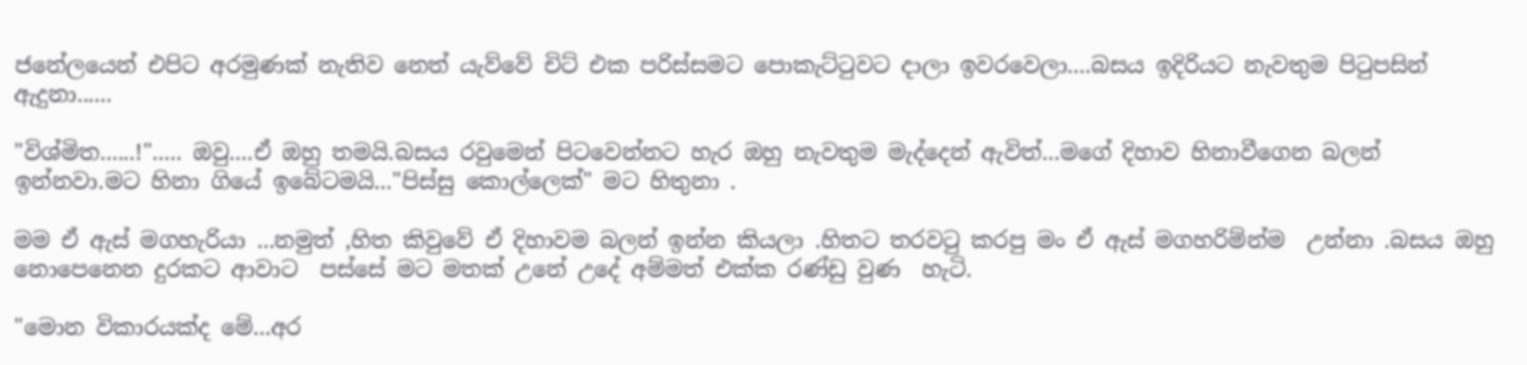ජනේලයෙන් එපිට අරමුණක් නැතිව නෙත් යැව්වේ චිට් එක පරිස්සමට පොකැට්ටුවට දාලා ඉවරවෙලා....බසය ඉදිරියට නැවතුම පිටුපසින් ඇදුනා......

"විශ්මිත......!"..... ඔවු....ඒ ඔහු තමයි.බසය රවුමෙන් පිටවෙන්නට හැර ඔහු නැවතුම මැද්දෙන් ඇවිත්...මගේ දිහාව හිනාවීගෙන බලන් ඉන්නවා.මට හිනා ගියේ ඉබේටමයි..."පිස්සු කොල්ලෙක්" මට හිතුනා .

මම ඒ ඇස් මගහැරියා ...නමුත් ,හිත කිවුවේ ඒ දිහාවම බලන් ඉන්න කියලා .හිතට තරවටු කරපු මං ඒ ඇස් මගහරිම්න්ම  උන්නා .බසය ඔහු නොපෙනෙන දුරකට ආවාට  පස්සේ මට මතක් උනේ උදේ අම්මත් එක්ක රණ්ඩු වුණ  හැටි.

"මොන විකාරයක්ද මේ...අර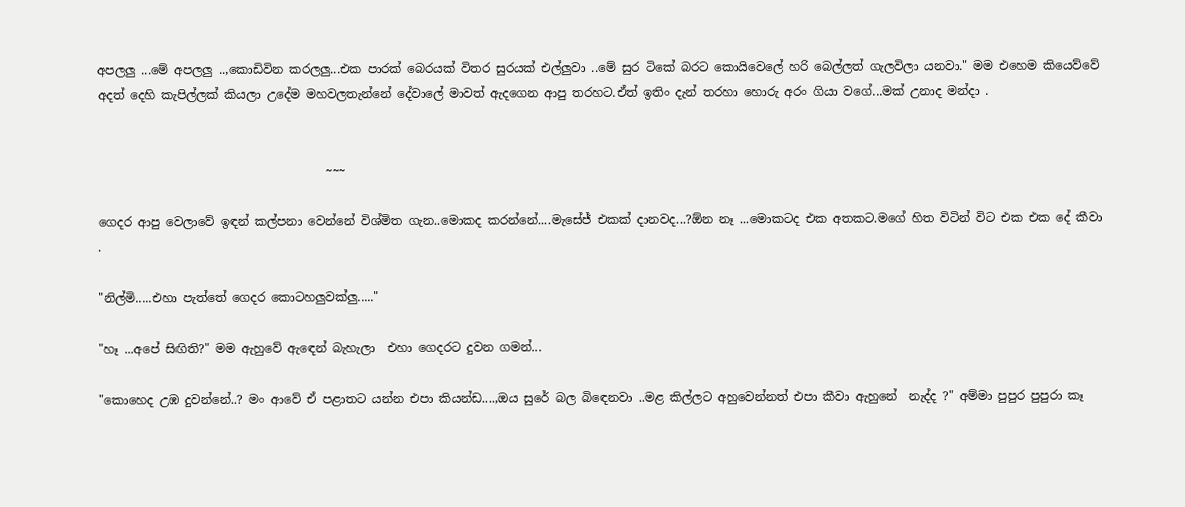අපලලු ...මේ අපලලු ..,කොඩිවින කරලලු...එක පාරක් බෙරයක් විතර සුරයක් එල්ලුවා ..මේ සුර ටිකේ බරට කොයිවෙලේ හරි බෙල්ලත් ගැලවිලා යනවා." මම එහෙම කියෙව්වේ අදත් දෙහි කැපිල්ලක් කියලා උදේම මහවලතැන්නේ දේවාලේ මාවත් ඇදගෙන ආපු තරහට.ඒත් ඉතිං දැන් තරහා හොරු අරං ගියා වගේ...මක් උනාද මන්දා .


                                      ~~~

ගෙදර ආපු වෙලාවේ ඉඳන් කල්පනා වෙන්නේ විශ්මිත ගැන..මොකද කරන්නේ....මැසේජ් එකක් දානවද...?ඕන නෑ ...මොකටද එක අතකට.මගේ හිත විටින් විට එක එක දේ කීවා .

"නිල්මි.....එහා පැත්තේ ගෙදර කොටහලුවක්ලු....."

"හෑ ...අපේ සිඟිති?" මම ඇහුවේ ඇඳෙන් බැහැලා  එහා ගෙදරට දුවන ගමන්...

"කොහෙද උඹ දුවන්නේ..? මං ආවේ ඒ පළාතට යන්න එපා කියන්ඩ....,ඔය සුරේ බල බිඳෙනවා ..මළ කිල්ලට අහුවෙන්නත් එපා කීවා ඇහුනේ  නැද්ද ?" අම්මා පුපුර පුපුරා කෑ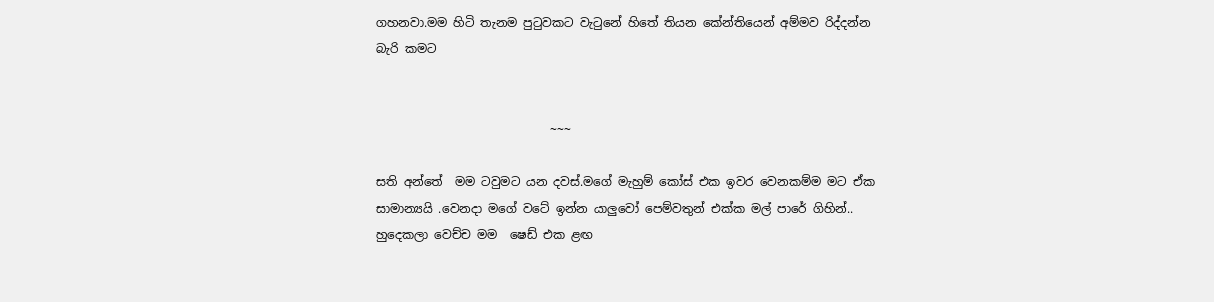ගහනවා.මම හිටි තැනම පුටුවකට වැටුනේ හිතේ තියන කේන්තියෙන් අම්මව රිද්දන්න බැරි කමට


                             ~~~

සති අන්තේ  මම ටවුමට යන දවස්.මගේ මැහුම් කෝස් එක ඉවර වෙනකම්ම මට ඒක සාමාන්‍යයි .වෙනදා මගේ වටේ ඉන්න යාලුවෝ පෙම්වතුන් එක්ක මල් පාරේ ගිහින්.. හුදෙකලා වෙච්ච මම  ෂෙඩ් එක ළඟ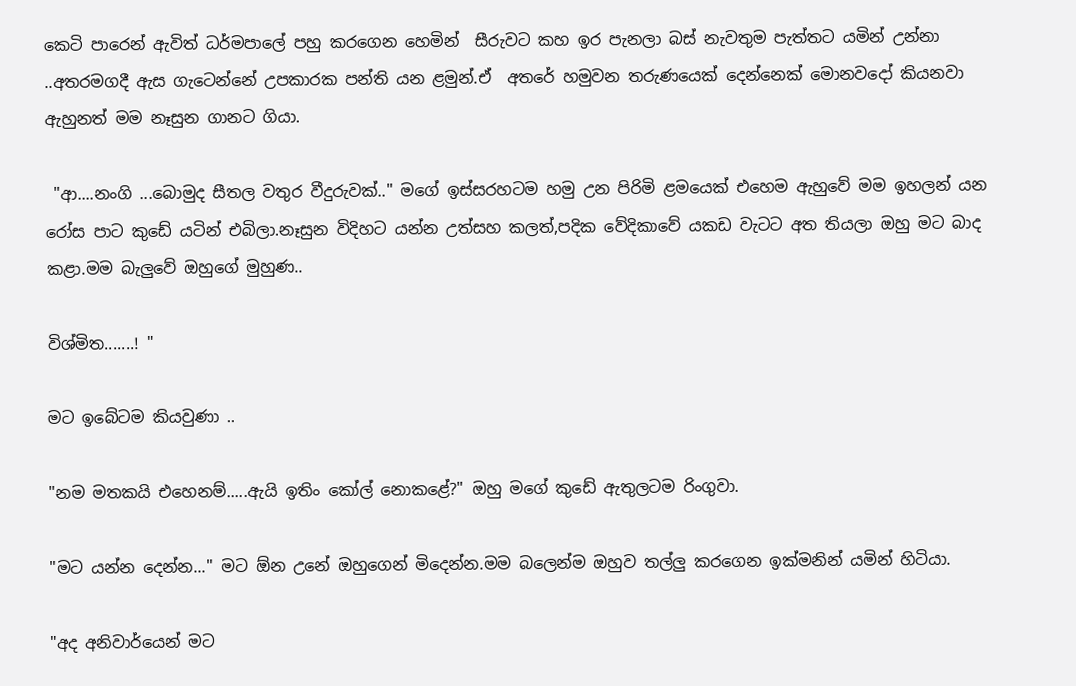කෙටි පාරෙන් ඇවිත් ධර්මපාලේ පහු කරගෙන හෙමින්  සීරුවට කහ ඉර පැනලා බස් නැවතුම පැත්තට යමින් උන්නා ..අතරමගදී ඇස ගැටෙන්නේ උපකාරක පන්ති යන ළමුන්.ඒ  අතරේ හමුවන තරුණයෙක් දෙන්නෙක් මොනවදෝ කියනවා ඇහුනත් මම නෑසුන ගානට ගියා.

 "ආ....නංගි ...බොමුද සීතල වතුර වීදුරුවක්.." මගේ ඉස්සරහටම හමු උන පිරිමි ළමයෙක් එහෙම ඇහුවේ මම ඉහලන් යන රෝස පාට කුඩේ යටින් එබිලා.නෑසුන විදිහට යන්න උත්සහ කලත්,පදික වේදිකාවේ යකඩ වැටට අත තියලා ඔහු මට බාද කළා.මම බැලුවේ ඔහුගේ මුහුණ..

විශ්මිත.......! "

මට ඉබේටම කියවුණා ..

"නම මතකයි එහෙනම්.....ඇයි ඉතිං කෝල් නොකළේ?" ඔහු මගේ කුඩේ ඇතුලටම රිංගුවා.

"මට යන්න දෙන්න..." මට ඕන උනේ ඔහුගෙන් මිදෙන්න.මම බලෙන්ම ඔහුව තල්ලු කරගෙන ඉක්මනින් යමින් හිටියා.

"අද අනිවාර්යෙන් මට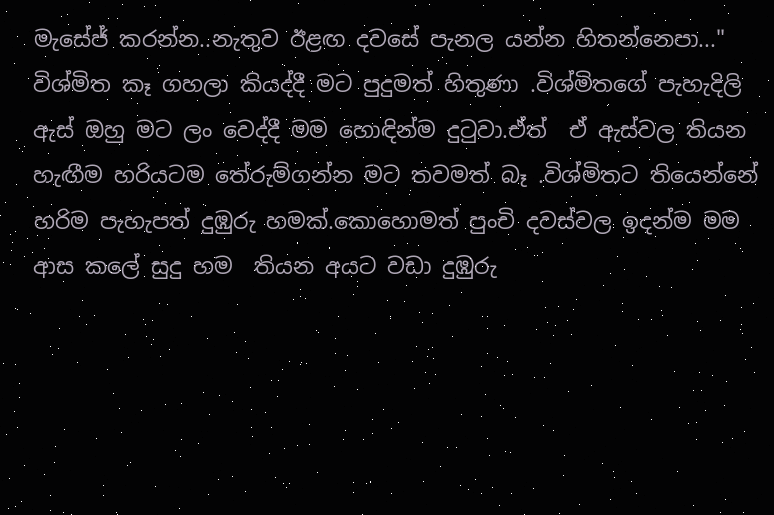මැසේජ් කරන්න..නැතුව ඊළඟ දවසේ පැනල යන්න හිතන්නෙපා..." විශ්මිත කෑ ගහලා කියද්දී මට පුදුමත් හිතුණා .විශ්මිතගේ පැහැදිලි ඇස් ඔහු මට ලං වෙද්දී මම හොඳින්ම දුටුවා.ඒත්  ඒ ඇස්වල තියන හැඟීම හරියටම තේරුම්ගන්න මට තවමත් බෑ .විශ්මිතට තියෙන්නේ හරිම පැහැපත් දුඹුරු හමක්.කොහොමත් පුංචි දවස්වල ඉදන්ම මම ආස කලේ සුදු හම  තියන අයට වඩා දුඹුරු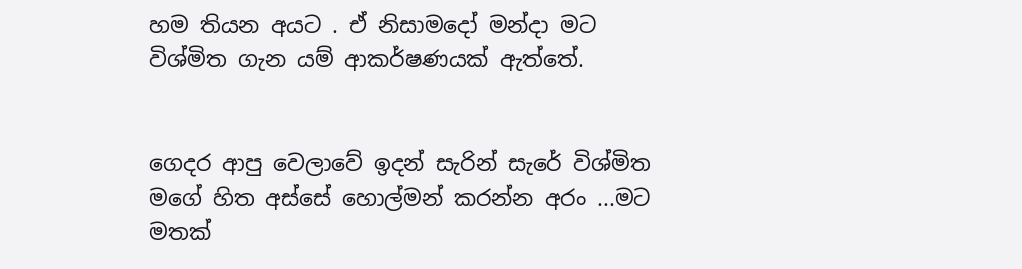හම තියන අයට . ඒ නිසාමදෝ මන්දා මට විශ්මිත ගැන යම් ආකර්ෂණයක් ඇත්තේ.


ගෙදර ආපු වෙලාවේ ඉදන් සැරින් සැරේ විශ්මිත මගේ හිත අස්සේ හොල්මන් කරන්න අරං ...මට මතක්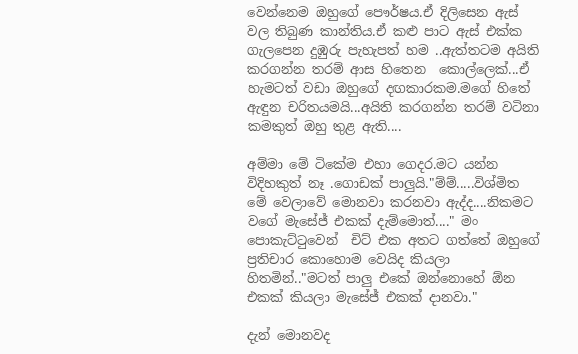වෙන්නෙම ඔහුගේ පෞර්ෂය.ඒ දිලිසෙන ඇස් වල තිබුණ කාන්තිය.ඒ කළු පාට ඇස් එක්ක ගැලපෙන දුඹුරු පැහැපත් හම ..ඇත්තටම අයිති කරගන්න තරම් ආස හිතෙන  කොල්ලෙක්...ඒ හැමටත් වඩා ඔහුගේ දඟකාරකම.මගේ හිතේ ඇඳුන චරිතයමයි...අයිති කරගන්න තරම් වටිනා කමකුත් ඔහු තුළ ඇති....

අම්මා මේ ටිකේම එහා ගෙදර.මට යන්න විදිහකුත් නෑ .ගොඩක් පාලුයි."ම්ම්.....විශ්මිත මේ වෙලාවේ මොනවා කරනවා ඇද්ද....නිකමට වගේ මැසේජ් එකක් දැම්මොත්...." මං පොකැට්ටුවෙන්  චිට් එක අතට ගත්තේ ඔහුගේ ප්‍රතිචාර කොහොම වෙයිද කියලා හිතමින්.."මටත් පාලු එකේ ඔන්නොහේ ඕන එකක් කියලා මැසේජ් එකක් දානවා."

දැන් මොනවද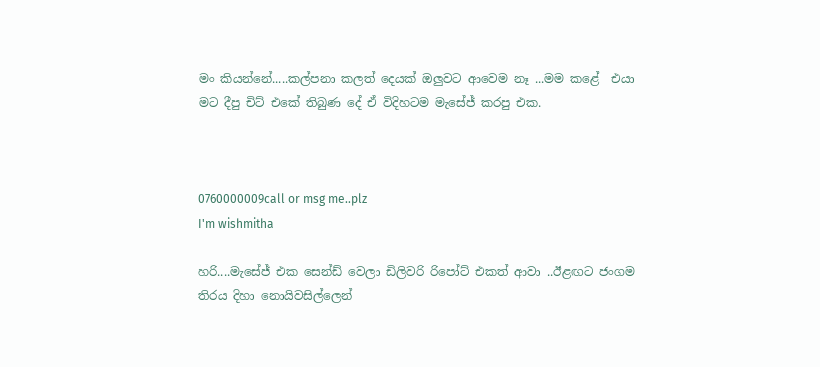මං කියන්නේ.....කල්පනා කලත් දෙයක් ඔලුවට ආවෙම නෑ ...මම කළේ  එයා මට දීපු චිට් එකේ තිබුණ දේ ඒ විදිහටම මැසේජ් කරපු එක.



0760000009call or msg me..plz
I'm wishmitha

හරි....මැසේජ් එක සෙන්ඩ් වෙලා ඩිලිවරි රිපෝට් එකත් ආවා ..ඊළඟට ජංගම  තිරය දිහා නොයිවසිල්ලෙන්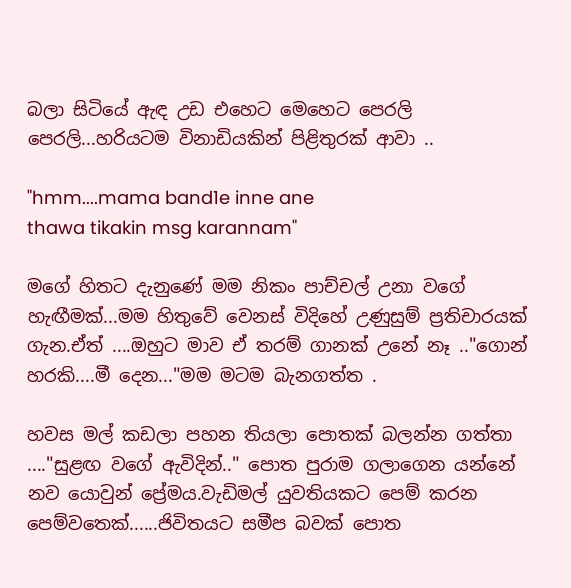බලා සිටියේ ඇඳ උඩ එහෙට මෙහෙට පෙරලි පෙරලි...හරියටම විනාඩියකින් පිළිතුරක් ආවා ..

"hmm....mama band1e inne ane
thawa tikakin msg karannam"

මගේ හිතට දැනුණේ මම නිකං පාච්චල් උනා වගේ හැඟීමක්...මම හිතුවේ වෙනස් විදිහේ උණුසුම් ප්‍රතිචාරයක් ගැන.ඒත් ....ඔහුට මාව ඒ තරම් ගානක් උනේ නෑ .."ගොන් හරකි....මී දෙන..."මම මටම බැනගත්ත .

හවස මල් කඩලා පහන තියලා පොතක් බලන්න ගත්තා ...."සුළඟ වගේ ඇවිදින්.." පොත පුරාම ගලාගෙන යන්නේ නව යොවුන් ප්‍රේමය.වැඩිමල් යුවතියකට පෙම් කරන පෙම්වතෙක්......ජිවිතයට සමීප බවක් පොත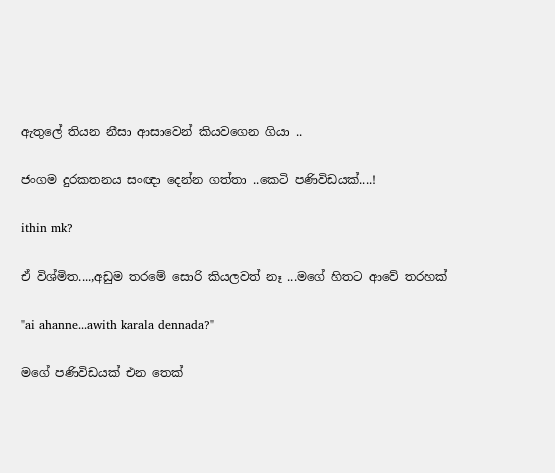ඇතුලේ තියන නීසා ආසාවෙන් කියවගෙන ගියා ..

ජංගම දුරකතනය සංඥා දෙන්න ගත්තා ..කෙටි පණිවිඩයක්....!

ithin mk?

ඒ විශ්මිත....,අඩුම තරමේ සොරි කියලවත් නෑ ...මගේ හිතට ආවේ තරහක්

"ai ahanne...awith karala dennada?"

මගේ පණිවිඩයක් එන තෙක්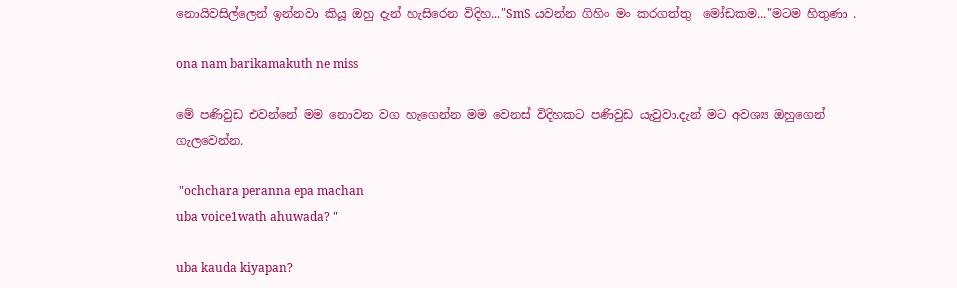නොයිවසිල්ලෙන් ඉන්නවා කියූ ඔහු දැන් හැසිරෙන විදිහ..."SmS යවන්න ගිහිං මං කරගත්තු  මෝඩකම..."මටම හිතුණා .

ona nam barikamakuth ne miss

මේ පණිවුඩ එවන්නේ මම නොවන වග හැගෙන්න මම වෙනස් විදිහකට පණිවුඩ යැවුවා.දැන් මට අවශ්‍ය ඔහුගෙන් ගැලවෙන්න.

 "ochchara peranna epa machan
uba voice1wath ahuwada? "

uba kauda kiyapan?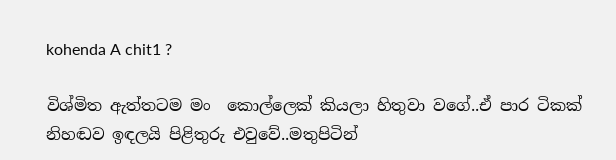kohenda A chit1 ?

විශ්මිත ඇත්තටම මං  කොල්ලෙක් කියලා හිතුවා වගේ..ඒ පාර ටිකක් නිහඬව ඉඳලයි පිළිතුරු එවුවේ..මතුපිටින්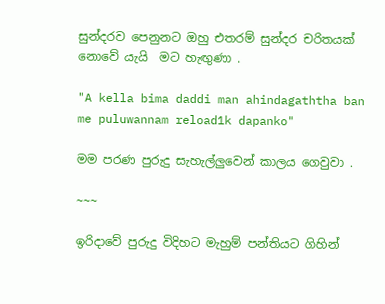සුන්දරව පෙනුනට ඔහු එතරම් සුන්දර චරිතයක් නොවේ යැයි  මට හැඟුණා .

"A kella bima daddi man ahindagaththa ban
me puluwannam reload1k dapanko"

මම පරණ පුරුදු සැහැල්ලුවෙන් කාලය ගෙවුවා .

~~~

ඉරිදාවේ පුරුදු විදිහට මැහුම් පන්තියට ගිහින්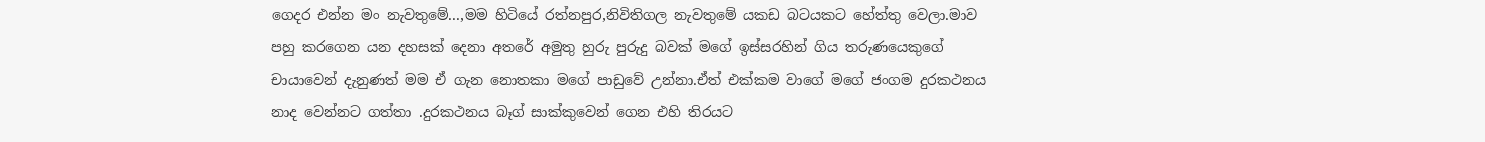ගෙදර එන්න මං නැවතුමේ...,මම හිටියේ රත්නපුර,නිවිතිගල නැවතුමේ යකඩ බටයකට හේත්තු වෙලා.මාව පහු කරගෙන යන දහසක් දෙනා අතරේ අමුතු හුරු පුරුදු බවක් මගේ ඉස්සරහින් ගිය තරුණයෙකුගේ චායාවෙන් දැනුණත් මම ඒ ගැන නොතකා මගේ පාඩුවේ උන්නා.ඒත් එක්කම වාගේ මගේ ජංගම දුරකථනය නාද වෙන්නට ගත්තා .දුරකථනය බෑග් සාක්කුවෙන් ගෙන එහි තිරයට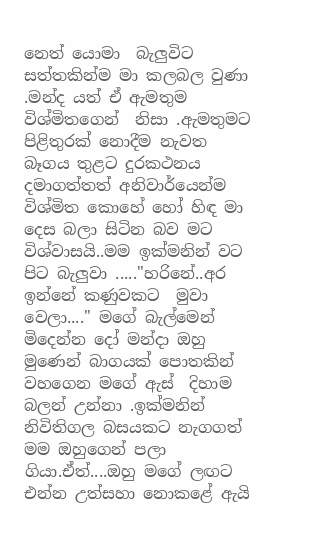නෙත් යොමා  බැලුවිට සත්තකින්ම මා කලබල වුණා .මන්ද යත් ඒ ඇමතුම විශ්මිතගෙන්  නිසා .ඇමතුමට පිළිතුරක් නොදීම නැවත බෑගය තුළට දුරකථනය දමාගත්තත් අනිවාර්යෙන්ම විශ්මිත කොහේ හෝ හිඳ මා දෙස බලා සිටින බව මට විශ්වාසයි..මම ඉක්මනින් වට පිට බැලුවා ....."හරිනේ..අර ඉන්නේ කණුවකට  මුවා වෙලා...." මගේ බැල්මෙන් මිදෙන්න දෝ මන්දා ඔහු මුණෙන් බාගයක් පොතකින් වහගෙන මගේ ඇස්  දිහාම බලන් උන්නා .ඉක්මනින් නිවිතිගල බසයකට නැගගත් මම ඔහුගෙන් පලා ගියා.ඒත්....ඔහු මගේ ලඟට එන්න උත්සහා නොකළේ ඇයි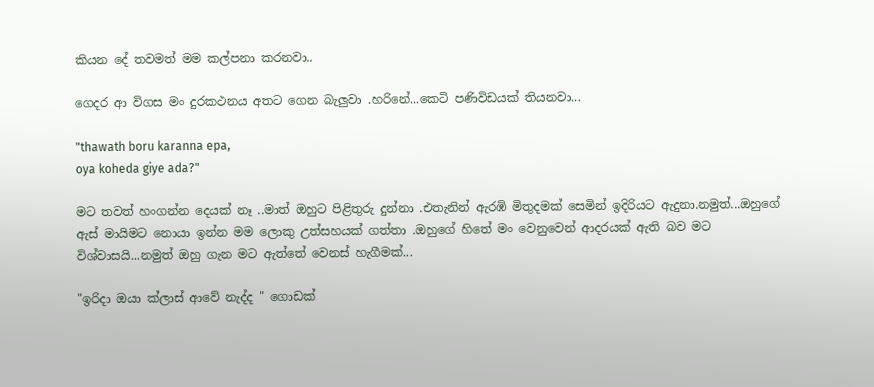කියන දේ තවමත් මම කල්පනා කරනවා..

ගෙදර ආ විගස මං දුරකථනය අතට ගෙන බැලුවා .හරිනේ...කෙටි පණිවිඩයක් තියනවා...

"thawath boru karanna epa,
oya koheda giye ada?"

මට තවත් හංගන්න දෙයක් නෑ ..මාත් ඔහුට පිළිතුරු දුන්නා .එතැනින් ඇරඹි මිතුදමක් සෙමින් ඉදිරියට ඇදුනා.නමුත්...ඔහුගේ ඇස් මායිමට නොයා ඉන්න මම ලොකු උත්සහයක් ගත්තා .ඔහුගේ හිතේ මං වෙනුවෙන් ආදරයක් ඇති බව මට විශ්වාසයි...නමුත් ඔහු ගැන මට ඇත්තේ වෙනස් හැගීමක්...

"ඉරිදා ඔයා ක්ලාස් ආවේ නැද්ද " ගොඩක්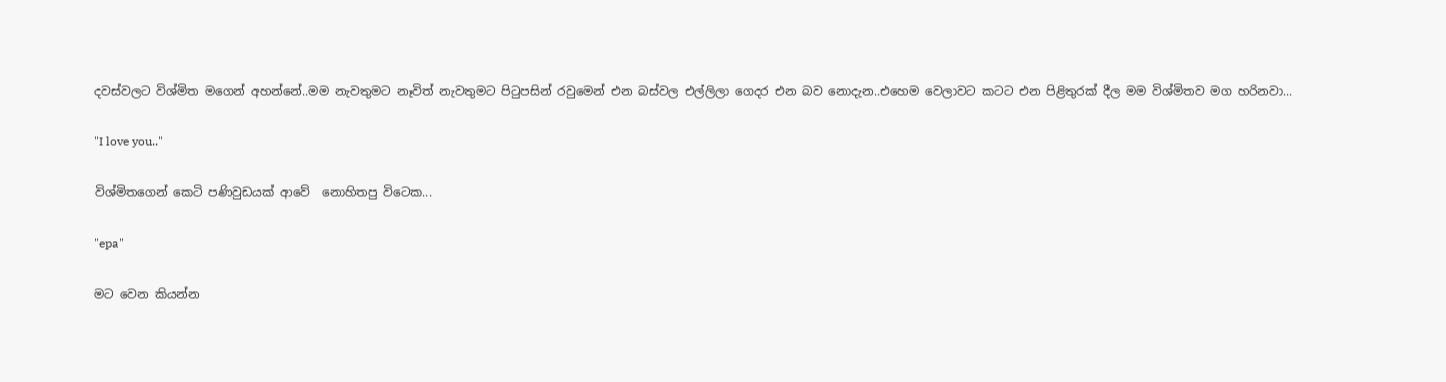දවස්වලට විශ්මිත මගෙන් අහන්නේ..මම නැවතුමට නෑවිත් නැවතුමට පිටුපසින් රවුමෙන් එන බස්වල එල්ලිලා ගෙදර එන බව නොදැන..එහෙම වෙලාවට කටට එන පිළිතුරක් දීල මම විශ්මිතව මග හරිනවා...

"I love you.."

විශ්මිතගෙන් කෙටි පණිවුඩයක් ආවේ  නොහිතපු විටෙක...

"epa"

මට වෙන කියන්න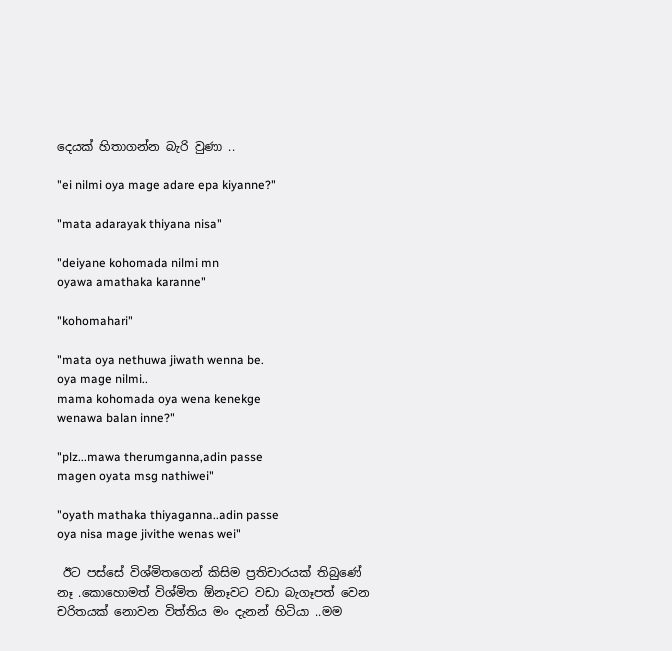දෙයක් හිතාගන්න බැරි වුණා ..

"ei nilmi oya mage adare epa kiyanne?"

"mata adarayak thiyana nisa"

"deiyane kohomada nilmi mn
oyawa amathaka karanne"

"kohomahari"

"mata oya nethuwa jiwath wenna be.
oya mage nilmi..
mama kohomada oya wena kenekge
wenawa balan inne?"

"plz...mawa therumganna,adin passe
magen oyata msg nathiwei"

"oyath mathaka thiyaganna..adin passe
oya nisa mage jivithe wenas wei"

 ඊට පස්සේ විශ්මිතගෙන් කිසිම ප්‍රතිචාරයක් තිබුණේ නෑ .කොහොමත් විශ්මිත ඕනෑවට වඩා බැගෑපත් වෙන චරිතයක් නොවන විත්තිය මං දැනන් හිටියා ..මම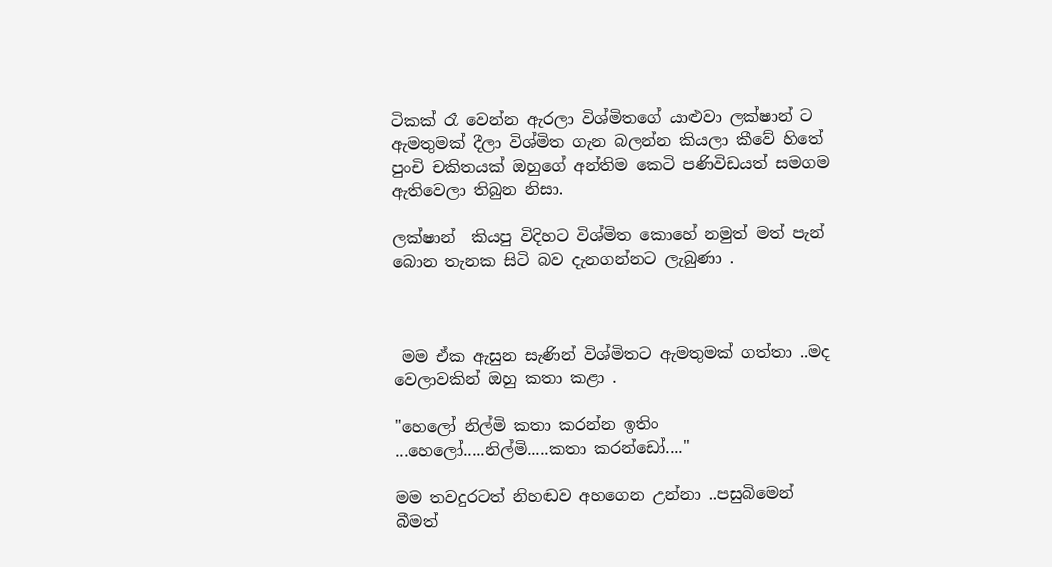ටිකක් රෑ වෙන්න ඇරලා විශ්මිතගේ යාළුවා ලක්ෂාන් ට ඇමතුමක් දීලා විශ්මිත ගැන බලන්න කියලා කීවේ හිතේ පුංචි චකිතයක් ඔහුගේ අන්තිම කෙටි පණිවිඩයත් සමගම ඇතිවෙලා තිබුන නිසා.

ලක්ෂාන්  කියපු විදිහට විශ්මිත කොහේ නමුත් මත් පැන් බොන තැනක සිටි බව දැනගන්නට ලැබුණා .



 මම ඒක ඇසුන සැණින් විශ්මිතට ඇමතුමක් ගත්තා ..මද වෙලාවකින් ඔහු කතා කළා .

"හෙලෝ නිල්මි කතා කරන්න ඉතිං ...හෙලෝ.....නිල්මි.....කතා කරන්ඩෝ...."

මම තවදුරටත් නිහඬව අහගෙන උන්නා ..පසුබිමෙන් බීමත්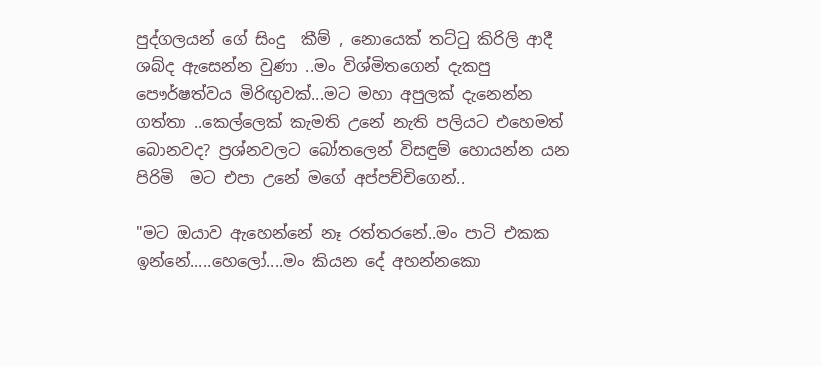පුද්ගලයන් ගේ සිංදු  කීම් , නොයෙක් තට්ටු කිරිලි ආදී ශබ්ද ඇසෙන්න වුණා ..මං විශ්මිතගෙන් දැකපු පෞර්ෂත්වය මිරිඟුවක්...මට මහා අපුලක් දැනෙන්න ගත්තා ..කෙල්ලෙක් කැමති උනේ නැති පලියට එහෙමත් බොනවද? ප්‍රශ්නවලට බෝතලෙන් විසඳුම් හොයන්න යන පිරිමි  මට එපා උනේ මගේ අප්පච්චිගෙන්..

"මට ඔයාව ඇහෙන්නේ නෑ රත්තරනේ..මං පාටි එකක ඉන්නේ.....හෙලෝ....මං කියන දේ අහන්නකො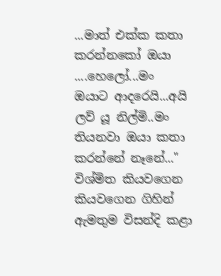...මාත් එක්ක කතා කරන්නකෝ ඔයා ....හෙලෝ...මං ඔයාට ආදරෙයි...අයි ලව් යූ නිල්මි..මං තියනවා ඔයා කතා කරන්නේ නෑනේ..." විශ්මිත කියවගෙන කියවගෙන ගිහින් ඇමතුම විසන්දි කළා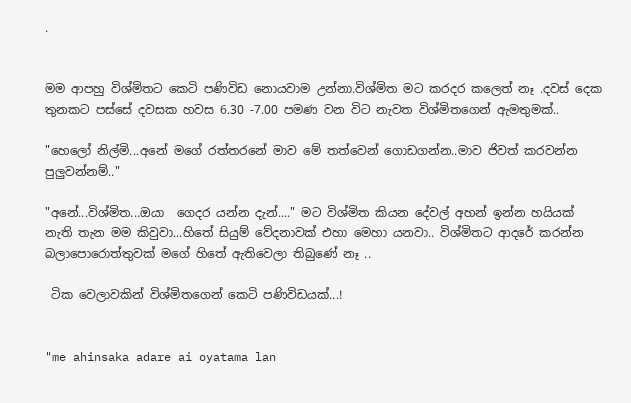.


මම ආපහු විශ්මිතට කෙටි පණිවිඩ නොයවාම උන්නා.විශ්මිත මට කරදර කලෙත් නෑ .දවස් දෙක තුනකට පස්සේ දවසක හවස 6.30 -7.00 පමණ වන විට නැවත විශ්මිතගෙන් ඇමතුමක්..

"හෙලෝ නිල්මි...අනේ මගේ රත්තරනේ මාව මේ තත්වෙන් ගොඩගන්න..මාව ජිවත් කරවන්න පුලුවන්නම්.."

"අනේ...විශ්මිත...ඔයා  ගෙදර යන්න දැන්...." මට විශ්මිත කියන දේවල් අහන් ඉන්න හයියක් නැති තැන මම කිවුවා...හිතේ සියුම් වේදනාවක් එහා මෙහා යනවා.. විශ්මිතට ආදරේ කරන්න බලාපොරොත්තුවක් මගේ හිතේ ඇතිවෙලා තිබුණේ නෑ ..

 ටික වෙලාවකින් විශ්මිතගෙන් කෙටි පණිවිඩයක්...!


"me ahinsaka adare ai oyatama lan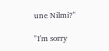une Nilmi?"

"I'm sorry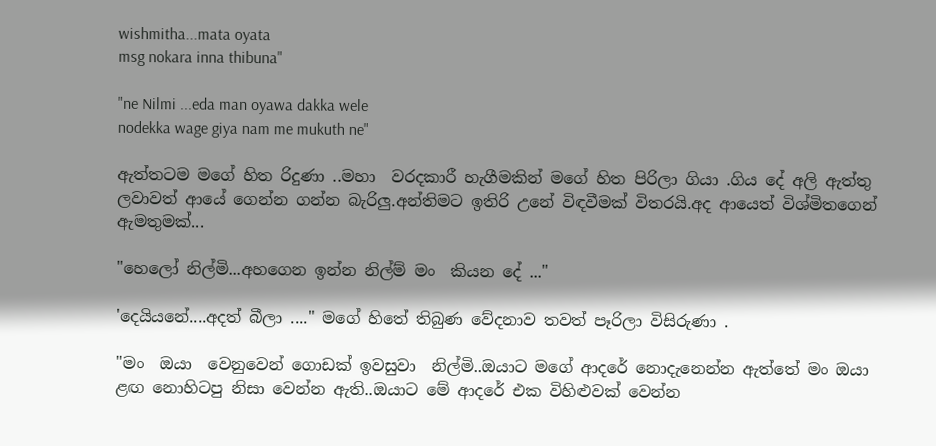wishmitha...mata oyata
msg nokara inna thibuna"

"ne Nilmi ...eda man oyawa dakka wele
nodekka wage giya nam me mukuth ne"

ඇත්තටම මගේ හිත රිදුණා ..මහා  වරදකාරී හැගීමකින් මගේ හිත පිරිලා ගියා .ගිය දේ අලි ඇත්තු ලවාවත් ආයේ ගෙන්න ගන්න බැරිලු.අන්තිමට ඉතිරි උනේ විඳවීමක් විතරයි.අද ආයෙත් විශ්මිතගෙන් ඇමතුමක්...

"හෙලෝ නිල්මි...අහගෙන ඉන්න නිල්ම් මං  කියන දේ ..."

'දෙයියනේ....අදත් බීලා ...." මගේ හිතේ තිබුණ වේදනාව තවත් පෑරිලා විසිරුණා .

"මං  ඔයා  වෙනුවෙන් ගොඩක් ඉවසුවා  නිල්මි..ඔයාට මගේ ආදරේ නොදැනෙන්න ඇත්තේ මං ඔයා ළඟ නොහිටපු නිසා වෙන්න ඇති..ඔයාට මේ ආදරේ එක විහිළුවක් වෙන්න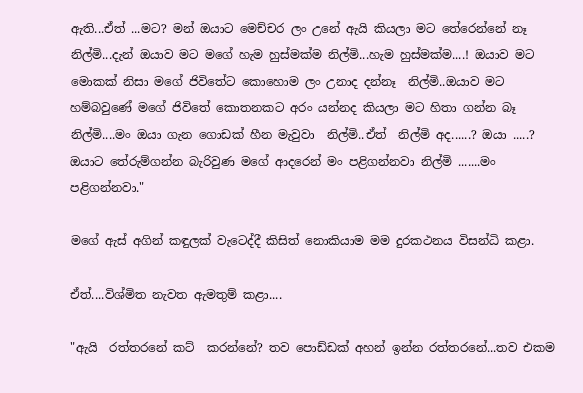ඇති...ඒත් ...මට? මන් ඔයාට මෙච්චර ලං උනේ ඇයි කියලා මට තේරෙන්නේ නෑ  නිල්මි...දැන් ඔයාව මට මගේ හැම හුස්මක්ම නිල්මි...හැම හුස්මක්ම....! ඔයාව මට මොකක් නිසා මගේ ජිවිතේට කොහොම ලං උනාද දන්නෑ  නිල්මි..ඔයාව මට හම්බවුණේ මගේ ජිවිතේ කොතනකට අරං යන්නද කියලා මට හිතා ගන්න බෑ නිල්මි....මං ඔයා ගැන ගොඩක් හීන මැවුවා  නිල්මි..ඒත්  නිල්මි අද......? ඔයා .....? ඔයාට තේරුම්ගන්න බැරිවුණ මගේ ආදරෙන් මං පළිගන්නවා නිල්මි .......මං  පළිගන්නවා."

මගේ ඇස් අගින් කඳුලක් වැටෙද්දී කිසිත් නොකියාම මම දුරකථනය විසන්ධි කළා.

ඒත්....විශ්මිත නැවත ඇමතුම් කළා....

"ඇයි  රත්තරනේ කට්  කරන්නේ? තව පොඩ්ඩක් අහන් ඉන්න රත්තරනේ...තව එකම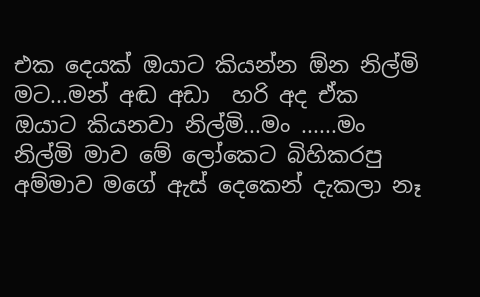එක දෙයක් ඔයාට කියන්න ඕන නිල්මි මට...මන් අඬ අඩා  හරි අද ඒක ඔයාට කියනවා නිල්මි...මං ......මං  නිල්මි මාව මේ ලෝකෙට බිහිකරපු අම්මාව මගේ ඇස් දෙකෙන් දැකලා නෑ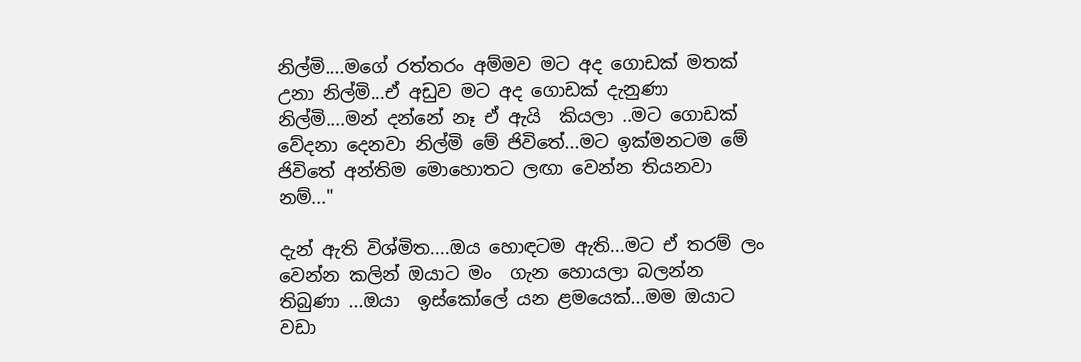නිල්මි....මගේ රත්තරං අම්මව මට අද ගොඩක් මතක් උනා නිල්මි...ඒ අඩුව මට අද ගොඩක් දැනුණා නිල්මි....මන් දන්නේ නෑ ඒ ඇයි  කියලා ..මට ගොඩක් වේදනා දෙනවා නිල්මි මේ ජිවිතේ...මට ඉක්මනටම මේ ජිවිතේ අන්තිම මොහොතට ලඟා වෙන්න තියනවා නම්..."

දැන් ඇති විශ්මිත....ඔය හොඳටම ඇති...මට ඒ තරම් ලං වෙන්න කලින් ඔයාට මං  ගැන හොයලා බලන්න තිබුණා ...ඔයා  ඉස්කෝලේ යන ළමයෙක්...මම ඔයාට වඩා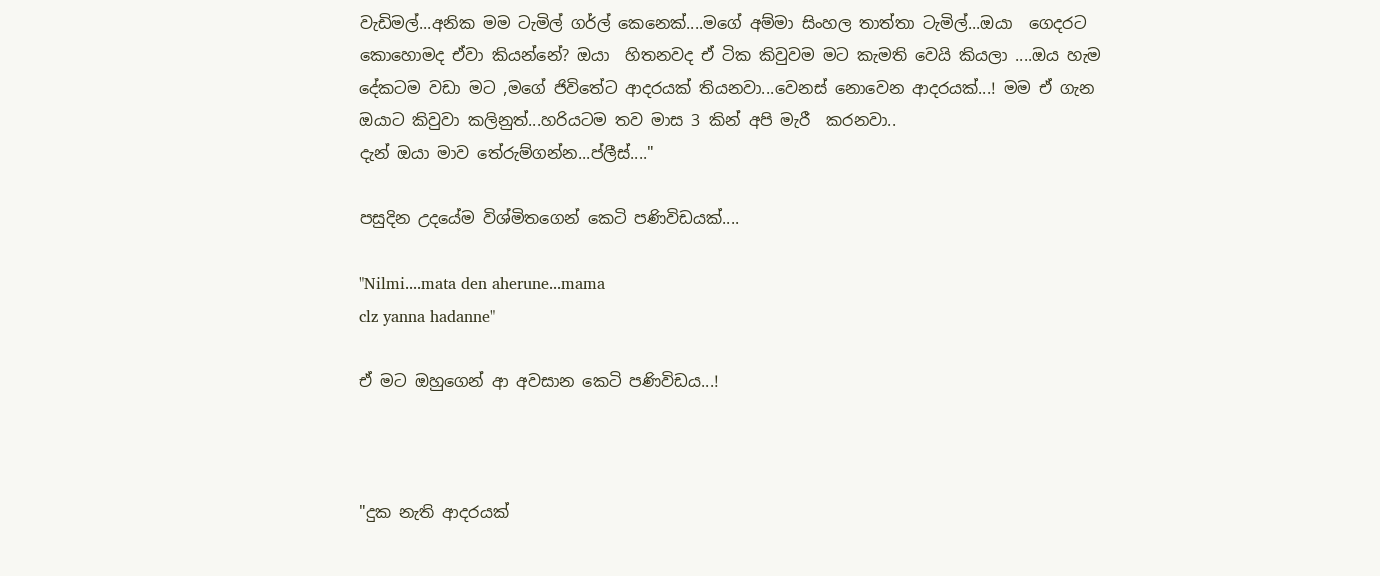වැඩිමල්...අනික මම ටැමිල් ගර්ල් කෙනෙක්....මගේ අම්මා සිංහල තාත්තා ටැමිල්...ඔයා  ගෙදරට කොහොමද ඒවා කියන්නේ? ඔයා  හිතනවද ඒ ටික කිවුවම මට කැමති වෙයි කියලා ....ඔය හැම දේකටම වඩා මට ,මගේ ජිවිතේට ආදරයක් තියනවා...වෙනස් නොවෙන ආදරයක්...! මම ඒ ගැන ඔයාට කිවුවා කලිනුත්...හරියටම තව මාස 3 කින් අපි මැරී  කරනවා..
දැන් ඔයා මාව තේරුම්ගන්න...ප්ලීස්...."

පසුදින උදයේම විශ්මිතගෙන් කෙටි පණිවිඩයක්....

"Nilmi....mata den aherune...mama
clz yanna hadanne"

ඒ මට ඔහුගෙන් ආ අවසාන කෙටි පණිවිඩය...!



"දුක නැති ආදරයක්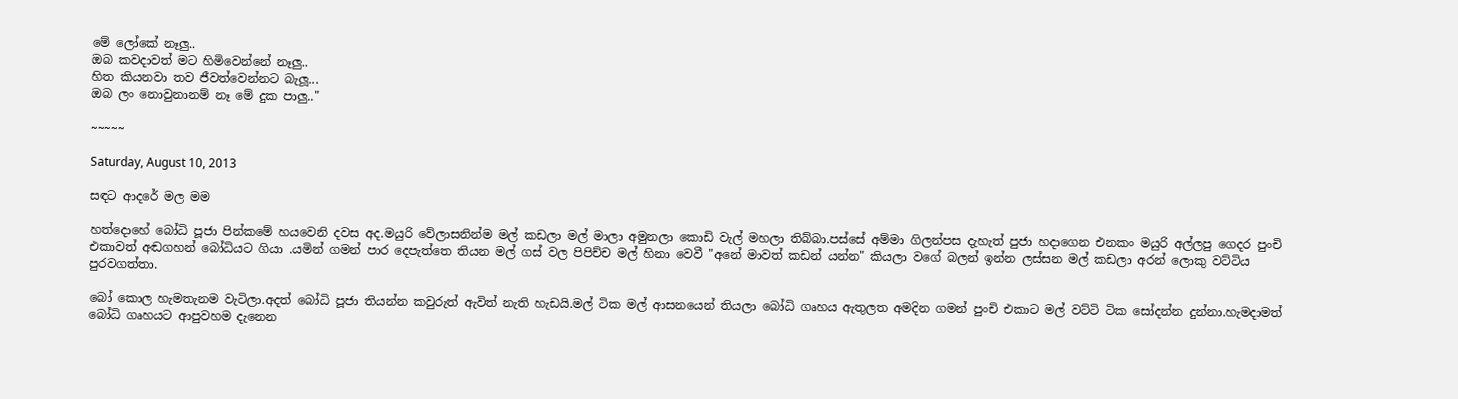මේ ලෝකේ නෑලු..
ඔබ කවදාවත් මට හිමිවෙන්නේ නෑලු..
හිත කියනවා තව ජීවත්වෙන්නට බැලූ...
ඔබ ලං නොවුනානම් නෑ මේ දුක පාලු.."

~~~~~

Saturday, August 10, 2013

සඳට ආදරේ මල මම

හත්දොහේ බෝධි පූජා පින්කමේ හයවෙනි දවස අද.මයුරි වේලාසනින්ම මල් කඩලා මල් මාලා අමුනලා කොඩි වැල් මහලා තිබ්බා.පස්සේ අම්මා ගිලන්පස දැහැත් පුජා හදාගෙන එනකං මයුරි අල්ලපු ගෙදර පුංචි එකාවත් අඬගහන් බෝධියට ගියා .යමින් ගමන් පාර දෙපැත්තෙ තියන මල් ගස් වල පිපිච්ච මල් හිනා වෙවී "අනේ මාවත් කඩන් යන්න" කියලා වගේ බලන් ඉන්න ලස්සන මල් කඩලා අරන් ලොකු වට්ටිය පුරවගත්තා.

බෝ කොල හැමතැනම වැටිලා.අදත් බෝධි පූජා තියන්න කවුරුත් ඇවිත් නැති හැඩයි.මල් ටික මල් ආසනයෙන් තියලා බෝධි ගෘහය ඇතුලත අමදින ගමන් පුංචි එකාට මල් වට්ටි ටික සෝදන්න දුන්නා.හැමදාමත් බෝධි ගෘහයට ආපුවහම දැනෙන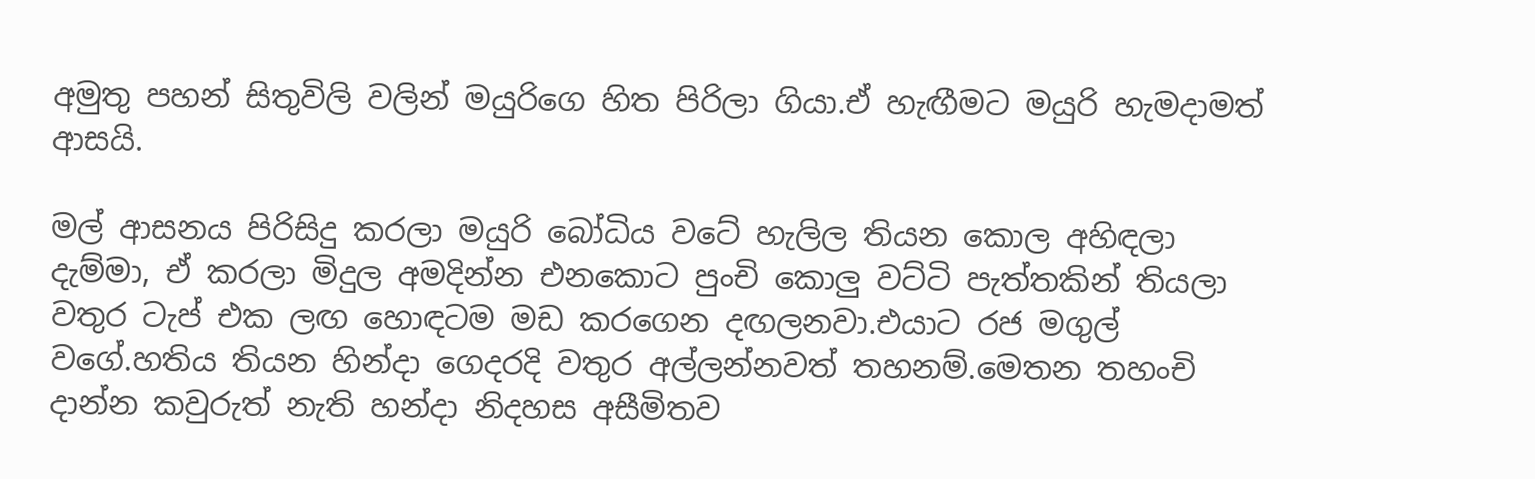අමුතු පහන් සිතුවිලි වලින් මයුරිගෙ හිත පිරිලා ගියා.ඒ හැඟීමට මයුරි හැමදාමත්  ආසයි.

මල් ආසනය පිරිසිදු කරලා මයුරි බෝධිය වටේ හැලිල තියන කොල අහිඳලා දැම්මා, ඒ කරලා මිදුල අමදින්න එනකොට පුංචි කොලු වට්ටි පැත්තකින් තියලා වතුර ටැප් එක ලඟ හොඳටම මඩ කරගෙන දඟලනවා.එයාට රජ මගුල් වගේ.හතිය තියන හින්දා ගෙදරදි වතුර අල්ලන්නවත් තහනම්.මෙතන තහංචි දාන්න කවුරුත් නැති හන්දා නිදහස අසීමිතව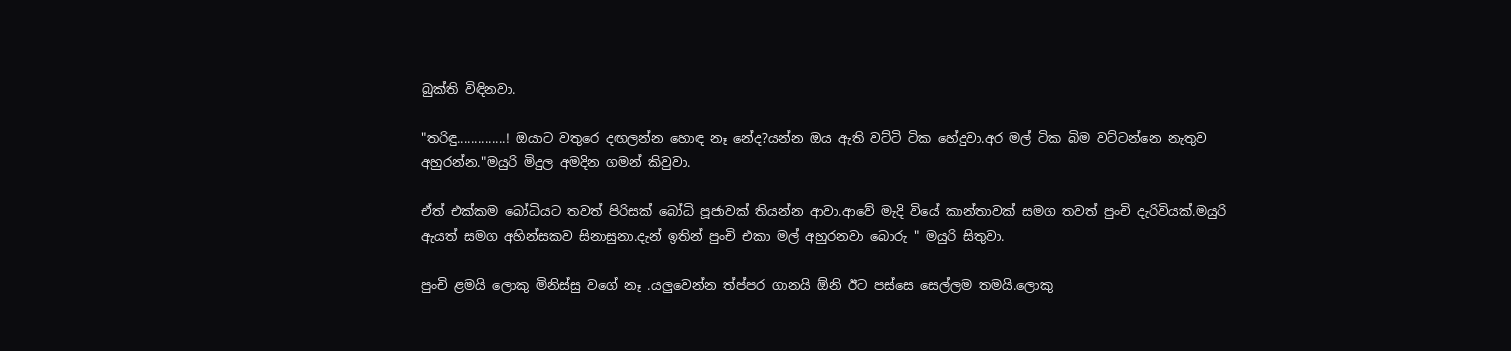බුක්ති විඳිනවා.

"තරිඳු..............! ඔයාට වතුරෙ දඟලන්න හොඳ නෑ නේද?යන්න ඔය ඇති වට්ටි ටික හේදුවා.අර මල් ටික බිම වට්ටන්නෙ නැතුව අහුරන්න."මයුරි මිදුල අමදින ගමන් කිවුවා.

ඒත් එක්කම බෝධියට තවත් පිරිසක් බෝධි පූජාවක් තියන්න ආවා.ආවේ මැදි වියේ කාන්තාවක් සමග තවත් පුංචි දැරිවියක්.මයුරි ඇයත් සමග අහින්සකව සිනාසුනා.දැන් ඉතින් පුංචි එකා මල් අහුරනවා බොරු " මයුරි සිතුවා.

පුංචි ළමයි ලොකු මිනිස්සු වගේ නෑ .යලුවෙන්න ත්ප්පර ගානයි ඕනි ඊට පස්සෙ සෙල්ලම තමයි.ලොකු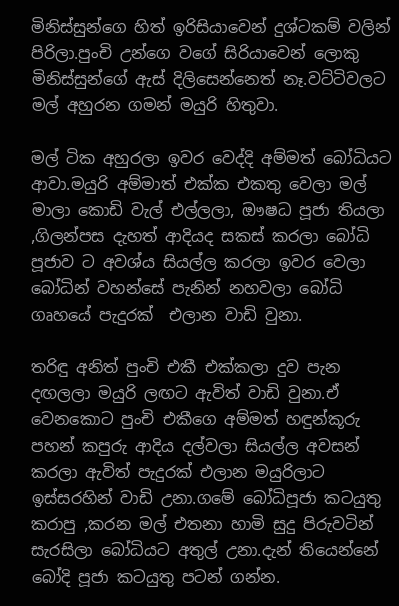මිනිස්සුන්ගෙ හිත් ඉරිසියාවෙන් දුශ්ටකම් වලින් පිරිලා.පුංචි උන්ගෙ වගේ සිරියාවෙන් ලොකු මිනිස්සුන්ගේ ඇස් දිලිසෙන්නෙත් නෑ.වට්ටිවලට මල් අහුරන ගමන් මයුරි හිතුවා.

මල් ටික අහුරලා ඉවර වෙද්දි අම්මත් බෝධියට ආවා.මයුරි අම්මාත් එක්ක එකතු වෙලා මල් මාලා කොඩි වැල් එල්ලලා, ඖෂධ පූජා තියලා ,ගිලන්පස දැහත් ආදියද සකස් කරලා බෝධි පූජාව ට අවශ්ය සියල්ල කරලා ඉවර වෙලා බෝධින් වහන්සේ පැනින් නහවලා බෝධි ගෘහයේ පැදුරක්  එලාන වාඩි වුනා.

තරිඳු අනිත් පුංචි එකී එක්කලා දුව පැන දඟලලා මයුරි ලඟට ඇවිත් වාඩි වුනා.ඒ වෙනකොට පුංචි එකීගෙ අම්මත් හඳුන්කූරු පහන් කපුරු ආදිය දල්වලා සියල්ල අවසන් කරලා ඇවිත් පැදුරක් එලාන මයුරිලාට ඉස්සරහින් වාඩි උනා.ගමේ බෝධිපූජා කටයුතු කරාපු ,කරන මල් එතනා හාමි සුදු පිරුවටින් සැරසිලා බෝධියට අතුල් උනා.දැන් තියෙන්නේ බෝදි පූජා කටයුතු පටන් ගන්න.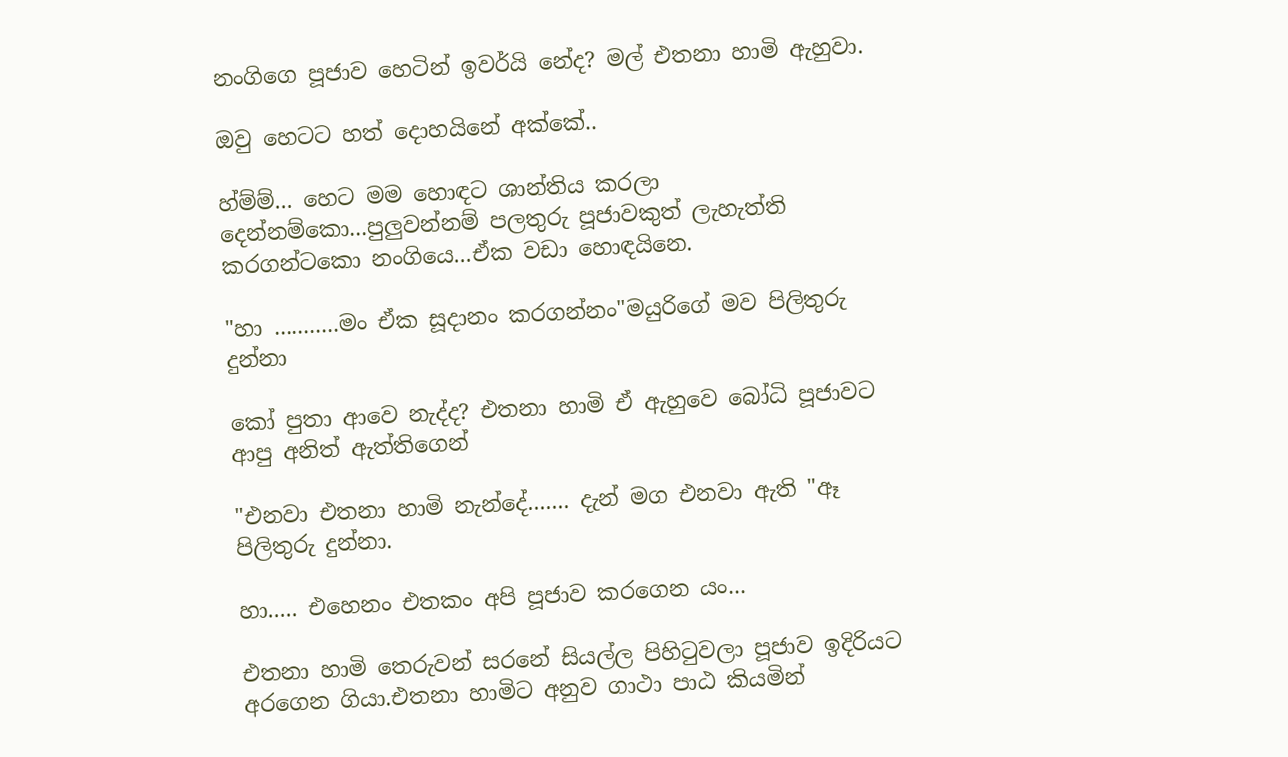නංගිගෙ පූජාව හෙටින් ඉවර්යි නේද? මල් එතනා හාමි ඇහුවා.

ඔවු හෙටට හත් දොහයිනේ අක්කේ..

හ්ම්ම්... හෙට මම හොඳට ශාන්තිය කරලා දෙන්නම්කො...පුලුවන්නම් පලතුරු පූජාවකුත් ලැහැත්ති කරගන්ටකො නංගියෙ...ඒක වඩා හොඳයිනෙ.

"හා ...........මං ඒක සූදානං කරගන්නං"මයුරිගේ මව පිලිතුරු දුන්නා

කෝ පුතා ආවෙ නැද්ද? එතනා හාමි ඒ ඇහුවෙ බෝධි පූජාවට ආපු අනිත් ඇත්තිගෙන්

"එනවා එතනා හාමි නැන්දේ....... දැන් මග එනවා ඇති "ඈ පිලිතුරු දුන්නා.

හා..... එහෙනං එතකං අපි පූජාව කරගෙන යං...

එතනා හාමි තෙරුවන් සරනේ සියල්ල පිහිටුවලා පූජාව ඉදිරියට අරගෙන ගියා.එතනා හාමිට අනුව ගාථා පාඨ කියමින්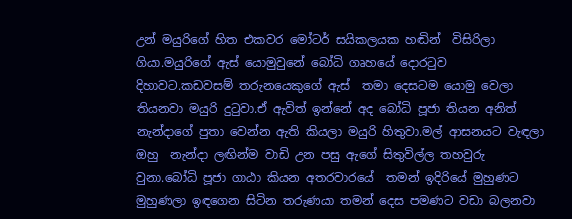උන් මයුරිගේ හිත එකවර මෝටර් සයිකලයක හඬින්  විසිරිලා ගියා.මයුරිගේ ඇස් යොමුවුනේ බෝධි ගෘහයේ දොරටුව දිහාවට.කඩවසම් තරුනයෙකුගේ ඇස්  තමා දෙසටම යොමු වෙලා තියනවා මයුරි දුටුවා.ඒ ඇවිත් ඉන්නේ අද බෝධි පූජා තියන අනිත් නැන්දාගේ පුතා වෙන්න ඇති කියලා මයුරි හිතුවා.මල් ආසනයට වැඳලා ඔහු  නැන්දා ලඟින්ම වාඩි උන පසු ඇගේ සිතුවිල්ල තහවුරු වුනා.බෝධි පූජා ගාඨා කියන අතරවාරයේ  තමන් ඉදිරියේ මුහුණට මුහුණලා ඉඳගෙන සිටින තරුණයා තමන් දෙස පමණට වඩා බලනවා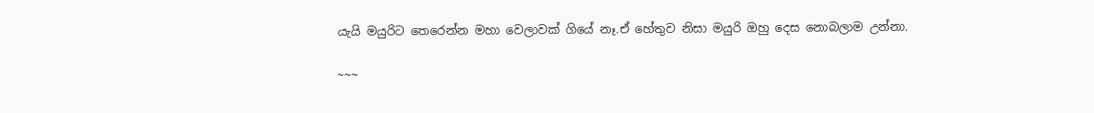යැයි මයුරිට තෙරෙන්න මහා වෙලාවක් ගියේ නෑ.ඒ හේතුව නිසා මයුරි ඔහු දෙස නොබලාම උන්නා.

~~~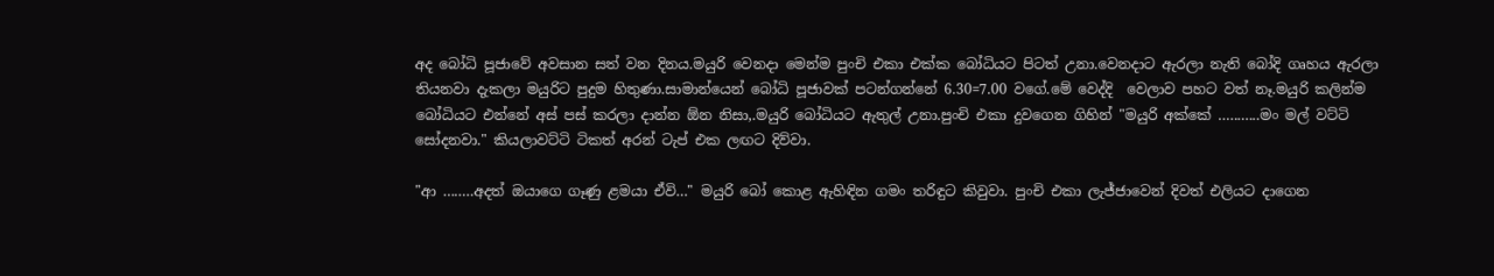අද බෝධි පූජාවේ අවසාන සත් වන දිනය.මයුරි වෙනදා මෙන්ම පුංචි එකා එක්ක බෝධියට පිටත් උනා.වෙනදාට ඇරලා නැති බෝදි ගෘහය ඇරලා තියනවා දැකලා මයුරිට පුදුම හිතුණා.සාමාන්යෙන් බෝධි පූජාවක් පටන්ගන්නේ 6.30=7.00 වගේ.මේ වෙද්දි  වෙලාව පහට වත් නෑ.මයුරි කලින්ම බෝධියට එන්නේ අස් පස් කරලා දාන්න ඕන නිසා,.මයුරි බෝධියට ඇතුල් උනා.පුංචි එකා දුවගෙන ගිහින් "මයුරි අක්කේ ...........මං මල් වට්ටි සෝදනවා." කියලාවට්ටි ටිකත් අරන් ටැප් එක ලඟට දිව්වා.

"ආ ........අදත් ඔයාගෙ ගෑණු ළමයා ඒවි..." මයුරි බෝ කොළ ඇහිඳින ගමං තරිඳුට කිවුවා. පුංචි එකා ලැජ්ජාවෙන් දිවත් එලියට දාගෙන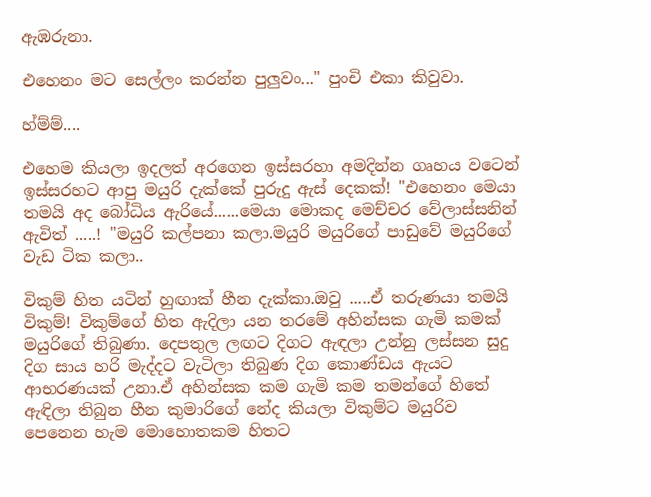ඇඹරුනා.

එහෙනං මට සෙල්ලං කරන්න පුලුවං..." පුංචි එකා කිවුවා.

හ්ම්ම්....

එහෙම කියලා ඉදලත් අරගෙන ඉස්සරහා අමදින්න ගෘහය වටෙන් ඉස්සරහට ආපු මයුරි දැක්කේ පුරුදු ඇස් දෙකක්! "එහෙනං මෙයා තමයි අද බෝධිය ඇරියේ......මෙයා මොකද මෙච්චර වේලාස්සනින් ඇවිත් .....! "මයුරි කල්පනා කලා.මයුරි මයුරිගේ පාඩුවේ මයුරිගේ වැඩ ටික කලා..

විකුම් හිත යටින් හුඟාක් හීන දැක්කා.ඔවු .....ඒ තරුණයා තමයි විකුම්! විකුම්ගේ හිත ඇදිලා යන තරමේ අහින්සක ගැමි කමක් මයුරිගේ තිබුණා. දෙපතුල ලඟට දිගට ඇඳලා උන්නු ලස්සන සුදු දිග සාය හරි මැද්දට වැටිලා තිබුණ දිග කොණ්ඩය ඇයට ආභරණයක් උනා.ඒ අහින්සක කම ගැමි කම තමන්ගේ හිතේ ඇඳිලා තිබුන හීන කුමාරිගේ නේද කියලා විකුම්ට මයුරිව පෙනෙන හැම මොහොතකම හිතට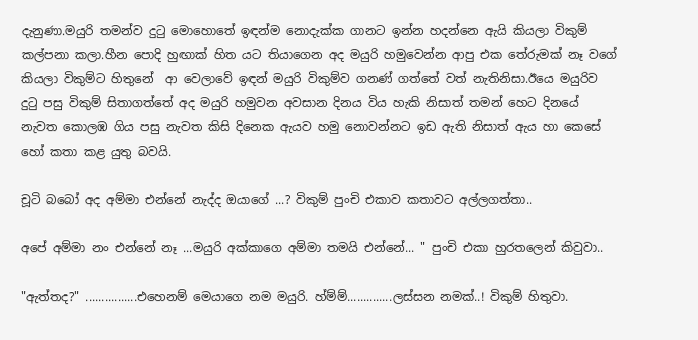දැනුණා.මයුරි තමන්ව දුටු මොහොතේ ඉඳන්ම නොදැක්ක ගානට ඉන්න හදන්නෙ ඇයි කියලා විකුම් කල්පනා කලා.හීන පොදි හුඟාක් හිත යට තියාගෙන අද මයුරි හමුවෙන්න ආපු එක තේරුමක් නෑ වගේ කියලා විකුම්ට හිතුනේ  ආ වෙලාවේ ඉඳන් මයුරි විකුම්ව ගනණ් ගත්තේ වත් නැතිනිසා.ඊයෙ මයුරිව දුටු පසු විකුම් සිතාගත්තේ අද මයුරි හමුවන අවසාන දිනය විය හැකි නිසාත් තමන් හෙට දිනයේ නැවත කොලඹ ගිය පසු නැවත කිසි දිනෙක ඇයව හමු නොවන්නට ඉඩ ඇති නිසාත් ඇය හා කෙසේ හෝ කතා කළ යුතු බවයි.

චූටි බබෝ අද අම්මා එන්නේ නැද්ද ඔයාගේ ...? විකුම් පුංචි එකාව කතාවට අල්ලගත්තා..

අපේ අම්මා නං එන්නේ නෑ ...මයුරි අක්කාගෙ අම්මා තමයි එන්නේ... " පුංචි එකා හුරතලෙන් කිවුවා..

"ඇත්තද?" ................එහෙනම් මෙයාගෙ නම මයුරි. හ්ම්ම්..............ලස්සන නමක්..! විකුම් හිතුවා.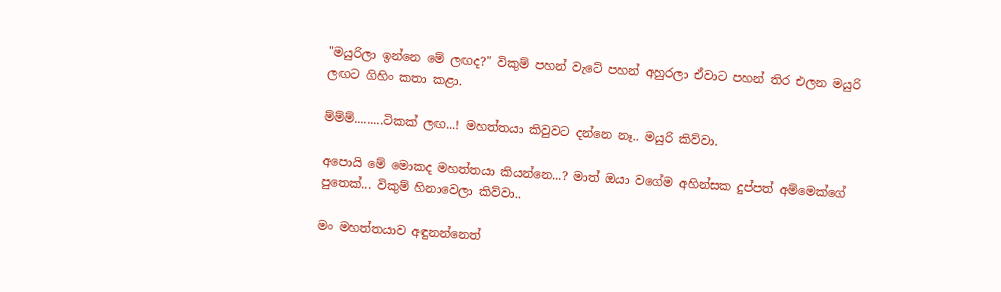"මයුරිලා ඉන්නෙ මේ ලඟද?" විකුම් පහන් වැටේ පහන් අහුරලා ඒවාට පහන් තිර එලන මයුරි ලඟට ගිහිං කතා කළා.

ම්ම්ම්.........ටිකක් ලඟ...! මහත්තයා කිවුවට දන්නෙ නෑ.. මයුරි කිව්වා.

අපොයි මේ මොකද මහත්තයා කියන්නෙ...? මාත් ඔයා වගේම අහින්සක දුප්පත් අම්මෙක්ගේ පුතෙක්... විකුම් හිනාවෙලා කිව්වා..

මං මහත්තයාව අඳුනන්නෙත්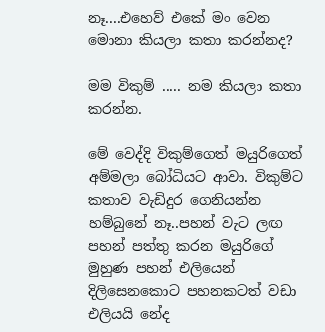නෑ....එහෙව් එකේ මං වෙන මොනා කියලා කතා කරන්නද?

මම විකුම් ..... නම කියලා කතා කරන්න.

මේ වෙද්දි විකුම්ගෙත් මයුරිගෙත් අම්මලා බෝධියට ආවා. විකුම්ට කතාව වැඩිදුර ගෙනියන්න හම්බුනේ නෑ..පහන් වැට ලඟ පහන් පත්තු කරන මයුරිගේ මුහුණ පහන් එලියෙන් දිලිසෙනකොට පහනකටත් වඩා එලියයි නේද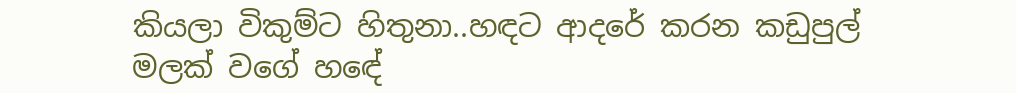කියලා විකුම්ට හිතුනා..හඳට ආදරේ කරන කඩුපුල් මලක් වගේ හඳේ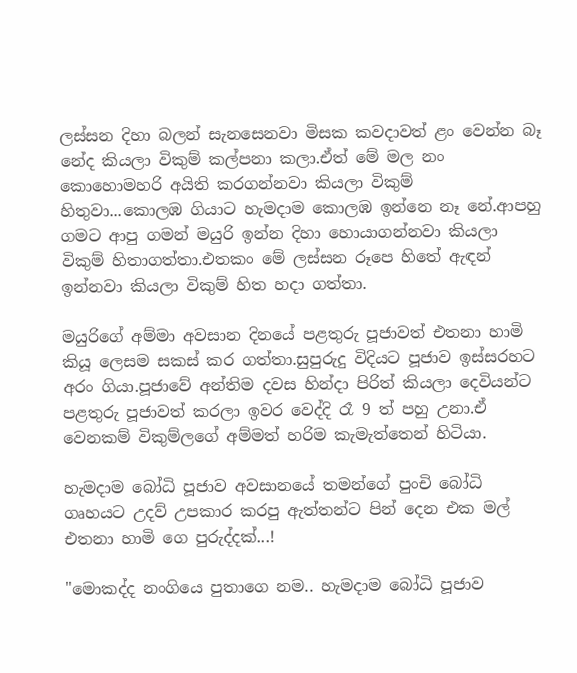ලස්සන දිහා බලන් සැනසෙනවා මිසක කවදාවත් ළං වෙන්න බෑ නේද කියලා විකුම් කල්පනා කලා.ඒත් මේ මල නං කොහොමහරි අයිති කරගන්නවා කියලා විකුම් හිතුවා...කොලඹ ගියාට හැමදාම කොලඹ ඉන්නෙ නෑ නේ.ආපහු ගමට ආපු ගමන් මයුරි ඉන්න දිහා හොයාගන්නවා කියලා විකුම් හිතාගත්තා.එතකං මේ ලස්සන රූපෙ හිතේ ඇඳන් ඉන්නවා කියලා විකුම් හිත හදා ගත්තා.

මයුරිගේ අම්මා අවසාන දිනයේ පළතුරු පූජාවත් එතනා හාමි  කියූ ලෙසම සකස් කර ගත්තා.සුපුරුදු විදියට පූජාව ඉස්සරහට අරං ගියා.පූජාවේ අන්තිම දවස හින්දා පිරිත් කියලා දෙවියන්ට පළතුරු පූජාවත් කරලා ඉවර වෙද්දි රෑ 9 ත් පහු උනා.ඒ වෙනකම් විකුම්ලගේ අම්මත් හරිම කැමැත්තෙන් හිටියා.

හැමදාම බෝධි පූජාව අවසානයේ තමන්ගේ පුංචි බෝධි ගෘහයට උදව් උපකාර කරපු ඇත්තන්ට පින් දෙන එක මල් එතනා හාමි ගෙ පුරුද්දක්...!

"මොකද්ද නංගියෙ පුතාගෙ නම.. හැමදාම බෝධි පූජාව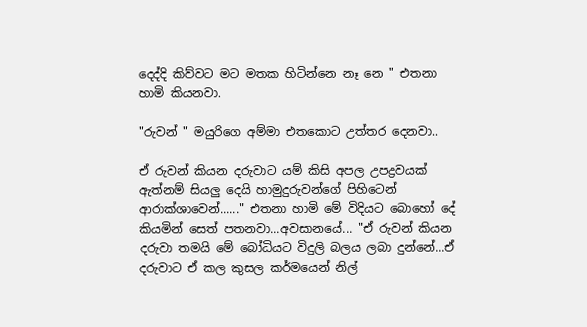දෙද්දි කිව්වට මට මතක හිටින්නෙ නෑ නෙ " එතනා හාමි කියනවා.

"රුවන් " මයුරිගෙ අම්මා එතකොට උත්තර දෙනවා..

ඒ රුවන් කියන දරුවාට යම් කිසි අපල උපද්‍රවයක් ඇත්නම් සියලු දෙයි හාමුදුරුවන්ගේ පිහිටෙන් ආරාක්ශාවෙන්......" එතනා හාමි මේ විදියට බොහෝ දේ කියමින් සෙත් පතනවා...අවසානයේ... "ඒ රුවන් කියන දරුවා තමයි මේ බෝධියට විදුලි බලය ලබා දුන්නේ...ඒ දරුවාට ඒ කල කුසල කර්මයෙන් නිල්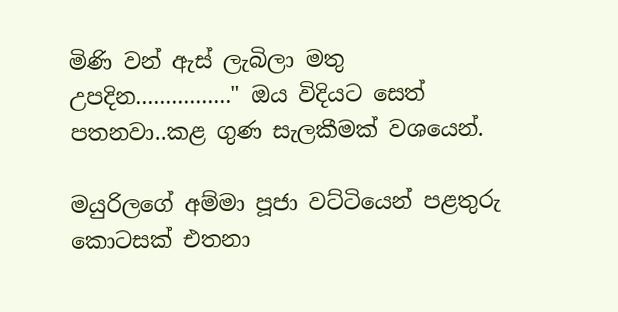මිණි වන් ඇස් ලැබිලා මතු උපදින................" ඔය විදියට සෙත් පතනවා..කළ ගුණ සැලකීමක් වශයෙන්.

මයුරිලගේ අම්මා පූජා වට්ටියෙන් පළතුරු කොටසක් එතනා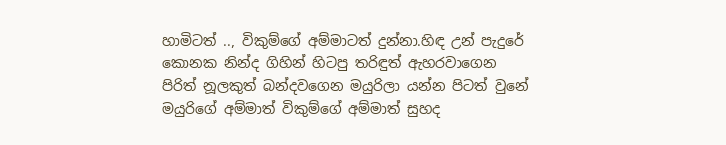හාමිටත් .., විකුම්ගේ අම්මාටත් දුන්නා.හිඳ උන් පැදුරේ කොනක නින්ද ගිහින් හිටපු තරිඳුත් ඇහරවාගෙන පිරිත් නූලකුත් බන්දවගෙන මයුරිලා යන්න පිටත් වුනේ මයුරිගේ අම්මාත් විකුම්ගේ අම්මාත් සුහද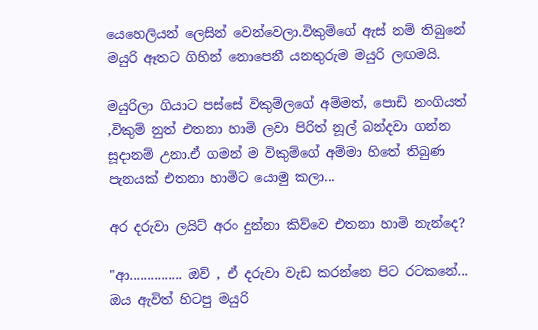යෙහෙලියන් ලෙසින් වෙන්වෙලා.විකුම්ගේ ඇස් නම් තිබුනේ මයුරි ඈතට ගිහින් නොපෙනී යනතුරුම මයුරි ලඟමයි.

මයුරිලා ගියාට පස්සේ විකුම්ලගේ අම්මත්, පොඩි නංගියත් ,විකුම් නුත් එතනා හාමි ලවා පිරිත් නූල් බන්දවා ගන්න සූදානම් උනා.ඒ ගමන් ම විකුම්ගේ අම්මා හිතේ තිබුණ පැනයක් එතනා හාමිට යොමු කලා...

අර දරුවා ලයිට් අරං දුන්නා කිව්වෙ එතනා හාමි නැන්දෙ?

"ආ............... ඔව් , ඒ දරුවා වැඩ කරන්නෙ පිට රටකනේ... ඔය ඇවිත් හිටපු මයුරි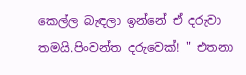කෙල්ල බැඳලා ඉන්නේ ඒ දරුවා තමයි.පිංවන්ත දරුවෙක්! " එතනා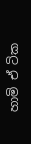හාමි ඒ ටික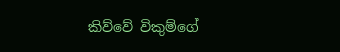කිව්වේ විකුම්ගේ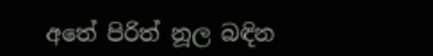අතේ පිරිත් නූල බඳින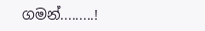ගමන්.........!